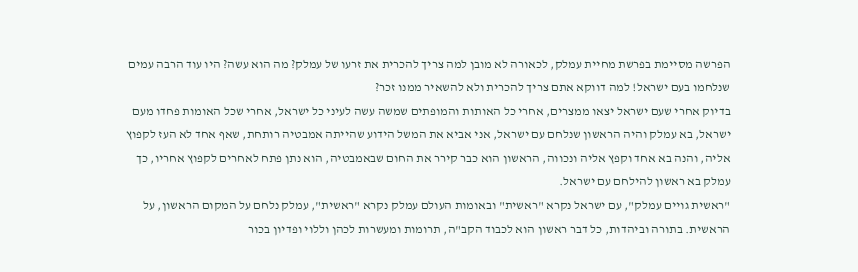הפרשה מסיימת בפרשת מחיית עמלק, לכאורה לא מובן למה צריך להכרית את זרעו של עמלק? מה הוא עשה? היו עוד הרבה עמים שנלחמו בעם ישראל! למה דווקא אתם צריך להכרית ולא להשאיר ממנו זכר?
בדיוק אחרי שעם ישראל יצאו ממצרים, אחרי כל האותות והמופתים שמשה עשה לעיני כל ישראל, אחרי שכל האומות פחדו מעם ישראל, בא עמלק והיה הראשון שנלחם עם ישראל, אני אביא את המשל הידוע שהייתה אמבטיה רותחת, שאף אחד לא העז לקפוץ אליה, והנה בא אחד וקפץ אליה ונכווה, הראשון הוא כבר קירר את החום שבאמבטיה, הוא נתן פתח לאחרים לקפוץ אחריו, כך עמלק בא ראשון להילחם עם ישראל.
"ראשית גויים עמלק", עם ישראל נקרא "ראשית" ובאומות העולם עמלק נקרא "ראשית", עמלק נלחם על המקום הראשון, על הראשית. בתורה וביהדות, כל דבר ראשון הוא לכבוד הקב"ה, תרומות ומעשרות לכהן וללוי ופדיון בכור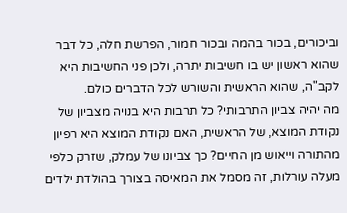וביכורים, בכור בהמה ובכור חמור, הפרשת חלה, כל דבר שהוא ראשון יש בו חשיבות יתרה, ולכן פני החשיבות היא לקב"ה, שהוא הראשית והשורש לכל הדברים כולם.
מה יהיה צביון התרבותי? כל תרבות היא בנויה מצביון של נקודת המוצא, של הראשית, האם נקודת המוצא היא רפיון מהתורה וייאוש מן החיים? כך צביונו של עמלק, שזרק כלפי מעלה עורלות, זה מסמל את המאיסה בצורך בהולדת ילדים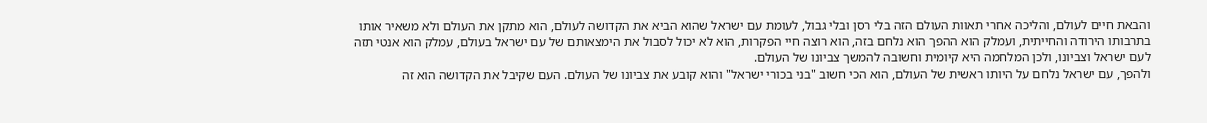והבאת חיים לעולם, והליכה אחרי תאוות העולם הזה בלי רסן ובלי גבול, לעומת עם ישראל שהוא הביא את הקדושה לעולם, הוא מתקן את העולם ולא משאיר אותו בתרבותו הירודה והחייתית, ועמלק הוא ההפך הוא נלחם בזה, הוא רוצה חיי הפקרות, הוא לא יכול לסבול את הימצאותם של עם ישראל בעולם, עמלק הוא אנטי תזה לעם ישראל וצביונו, ולכן המלחמה היא קיומית וחשובה להמשך צביונו של העולם.
ולהפך, עם ישראל נלחם על היותו ראשית של העולם, הוא הכי חשוב "בני בכורי ישראל" והוא קובע את צביונו של העולם. העם שקיבל את הקדושה הוא זה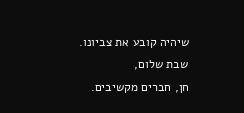שיהיה קובע את צביונו.
שבת שלום,
חן, חברים מקשיבים.